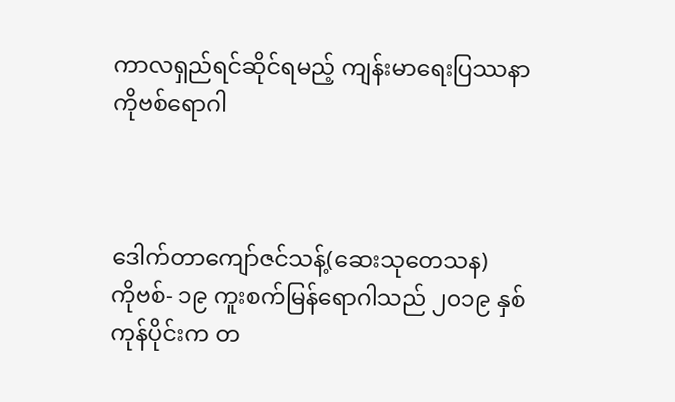ကာလရှည်ရင်ဆိုင်ရမည့် ကျန်းမာရေးပြဿနာ ကိုဗစ်ရောဂါ



ဒေါက်တာကျော်ဇင်သန့်(ဆေးသုတေသန)
ကိုဗစ်- ၁၉ ကူးစက်မြန်ရောဂါသည် ၂၀၁၉ နှစ်ကုန်ပိုင်းက တ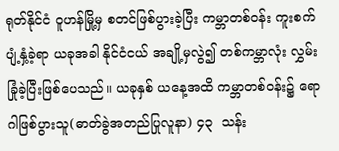ရုတ်နိုင်ငံ ဝူဟန်မြို့မှ စတင်ဖြစ်ပွားခဲ့ပြီး ကမ္ဘာတစ်ဝန်း ကူးစက်ပျံ့နှံ့ခဲ့ရာ ယခုအခါ နိုင်ငံငယ် အချို့မှလွဲ၍ တစ်ကမ္ဘာလုံး လွှမ်းခြုံခဲ့ပြီးဖြစ်ပေသည်။ ယခုနှစ် ယနေ့အထိ ကမ္ဘာတစ်ဝန်း၌ ရောဂါဖြစ်ပွားသူ(ဓာတ်ခွဲအတည်ပြုလူနာ) ၄၃  သန်း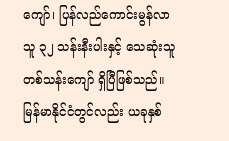ကျော်၊ ပြန်လည်ကောင်းမွန်လာသူ ၃၂ သန်းနီးပါးနှင့် သေဆုံးသူ တစ်သန်းကျော် ရှိပြီဖြစ်သည်။
မြန်မာနိုင်ငံတွင်လည်း ယခုနှစ်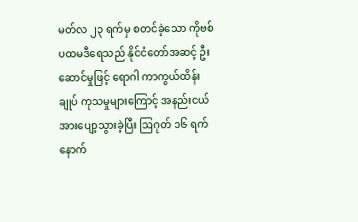မတ်လ ၂၃ ရက်မှ စတင်ခဲ့သော ကိုဗစ် ပထမဒီရေသည် နိုင်ငံတော်အဆင့် ဦးဆောင်မှုဖြင့် ရောဂါ ကာကွယ်ထိန်းချုပ် ကုသမှုများကြောင့် အနည်းငယ်အားပျော့သွားခဲ့ပြီး ဩဂုတ် ၁၆ ရက်နောက်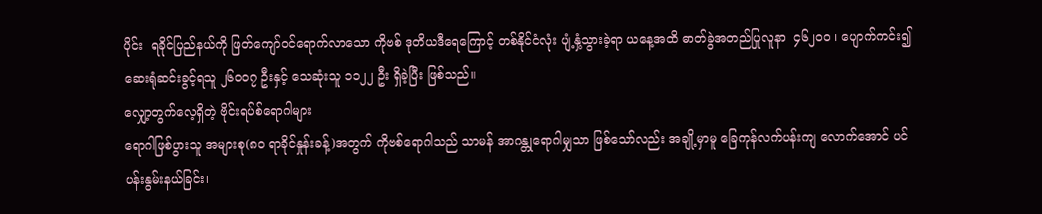ပိုင်း  ရခိုင်ပြည်နယ်ကို ဖြတ်ကျော်ဝင်ရောက်လာသော ကိုဗစ် ဒုတိယဒီရေကြောင့် တစ်နိုင်ငံလုံး ပျံ့နှံ့သွားခဲ့ရာ ယနေ့အထိ ဓာတ်ခွဲအတည်ပြုလူနာ  ၄၆၂၀၀ ၊ ပျောက်ကင်း၍ ဆေးရုံဆင်းခွင့်ရသူ ၂၆၀၀၇ ဦးနှင့် သေဆုံးသူ ၁၁၂၂ ဦး ရှိခဲ့ပြီး ဖြစ်သည်။
လျှော့တွက်လေ့ရှိတဲ့ ဗိုင်းရပ်စ်ရောဂါများ
ရောဂါဖြစ်ပွားသူ အများစု(၈၀ ရာခိုင်နှုန်းခန့်)အတွက် ကိုဗစ်ရောဂါသည် သာမန် အာဂန္တုရောဂါမျှသာ ဖြစ်သော်လည်း အချို့မှာမူ ခြေကုန်လက်ပန်းကျ လောက်အောင် ပင်ပန်းနွမ်းနယ်ခြင်း၊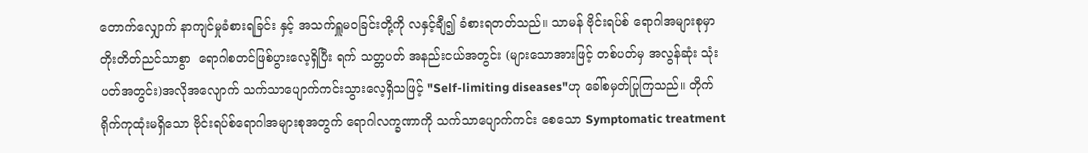တောက်လျှောက် နာကျင်မှုခံစားရခြင်း နှင့် အသက်ရှူမဝခြင်းတို့ကို လနှင့်ချီ၍ ခံစားရတတ်သည်။ သာမန် ဗိုင်းရပ်စ် ရောဂါအများစုမှာ တိုးတိတ်ညင်သာစွာ  ရောဂါစတင်ဖြစ်ပွားလေ့ရှိပြီး ရက် သတ္တပတ် အနည်းငယ်အတွင်း (များသောအားဖြင့် တစ်ပတ်မှ အလွန်ဆုံး သုံးပတ်အတွင်း)အလိုအလျောက် သက်သာပျောက်ကင်းသွားလေ့ရှိသဖြင့် "Self-limiting diseases"ဟု ခေါ်စမှတ်ပြုကြသည်။ တိုက်ရိုက်ကုထုံးမရှိသော ဗိုင်းရပ်စ်ရောဂါအများစုအတွက် ရောဂါလက္ခဏာကို သက်သာပျောက်ကင်း စေသော Symptomatic treatment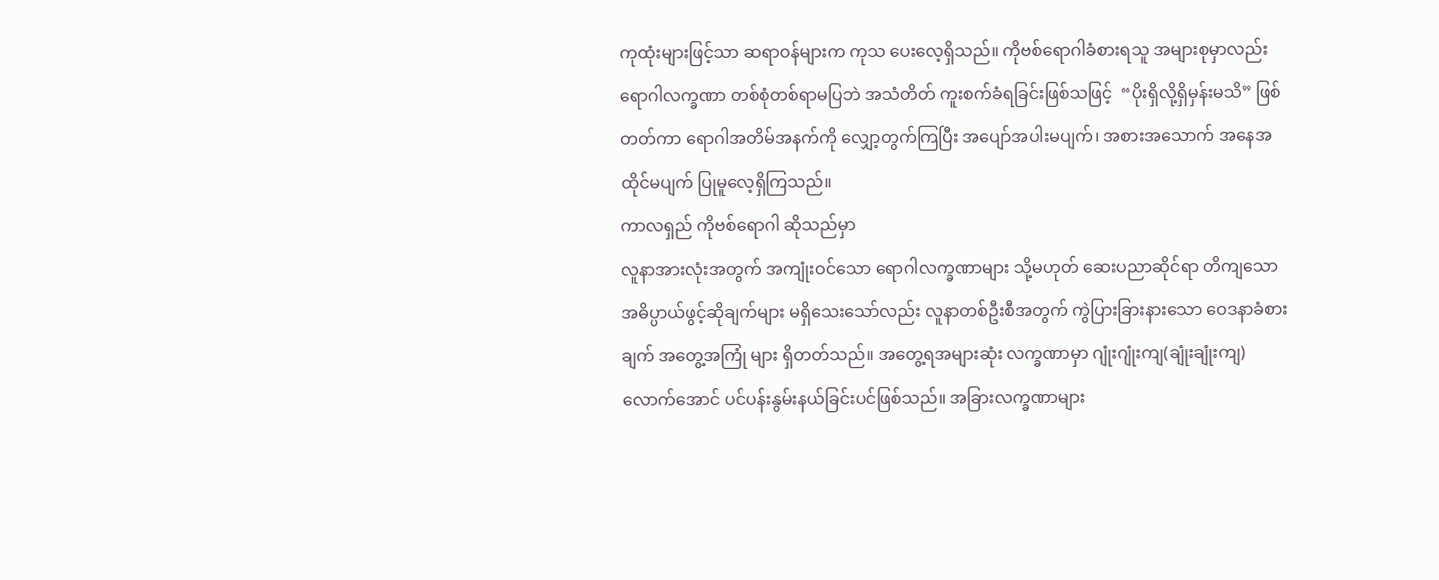ကုထုံးများဖြင့်သာ ဆရာဝန်များက ကုသ ပေးလေ့ရှိသည်။ ကိုဗစ်ရောဂါခံစားရသူ အများစုမှာလည်း ရောဂါလက္ခဏာ တစ်စုံတစ်ရာမပြဘဲ အသံတိတ် ကူးစက်ခံရခြင်းဖြစ်သဖြင့်  “ပိုးရှိလို့ရှိမှန်းမသိ” ဖြစ်တတ်ကာ ရောဂါအတိမ်အနက်ကို လျှော့တွက်ကြပြီး အပျော်အပါးမပျက်၊ အစားအသောက် အနေအထိုင်မပျက် ပြုမူလေ့ရှိကြသည်။
ကာလရှည် ကိုဗစ်ရောဂါ ဆိုသည်မှာ
လူနာအားလုံးအတွက် အကျုံးဝင်သော ရောဂါလက္ခဏာများ သို့မဟုတ် ဆေးပညာဆိုင်ရာ တိကျသော အဓိပ္ပာယ်ဖွင့်ဆိုချက်များ မရှိသေးသော်လည်း လူနာတစ်ဦးစီအတွက် ကွဲပြားခြားနားသော ဝေဒနာခံစားချက် အတွေ့အကြုံ များ ရှိတတ်သည်။ အတွေ့ရအများဆုံး လက္ခဏာမှာ ဂျုံးဂျုံးကျ(ချုံးချုံးကျ) လောက်အောင် ပင်ပန်းနွမ်းနယ်ခြင်းပင်ဖြစ်သည်။ အခြားလက္ခဏာများ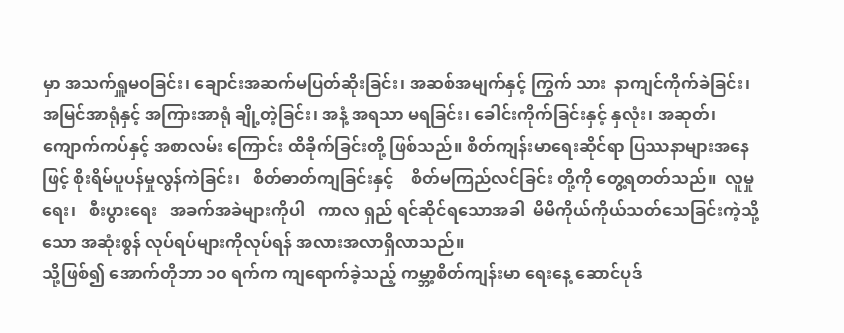မှာ အသက်ရှူမဝခြင်း၊ ချောင်းအဆက်မပြတ်ဆိုးခြင်း၊ အဆစ်အမျက်နှင့် ကြွက် သား  နာကျင်ကိုက်ခဲခြင်း၊  အမြင်အာရုံနှင့် အကြားအာရုံ ချို့တဲ့ခြင်း၊ အနံ့ အရသာ မရခြင်း၊ ခေါင်းကိုက်ခြင်းနှင့် နှလုံး၊ အဆုတ်၊ ကျောက်ကပ်နှင့် အစာလမ်း ကြောင်း ထိခိုက်ခြင်းတို့ ဖြစ်သည်။ စိတ်ကျန်းမာရေးဆိုင်ရာ ပြဿနာများအနေ ဖြင့် စိုးရိမ်ပူပန်မှုလွန်ကဲခြင်း၊   စိတ်ဓာတ်ကျခြင်းနှင့်    စိတ်မကြည်လင်ခြင်း တို့ကို တွေ့ရတတ်သည်။  လူမှုရေး၊   စီးပွားရေး   အခက်အခဲများကိုပါ   ကာလ ရှည် ရင်ဆိုင်ရသောအခါ  မိမိကိုယ်ကိုယ်သတ်သေခြင်းကဲ့သို့သော အဆုံးစွန် လုပ်ရပ်များကိုလုပ်ရန် အလားအလာရှိလာသည်။
သို့ဖြစ်၍ အောက်တိုဘာ ၁၀ ရက်က ကျရောက်ခဲ့သည့် ကမ္ဘာ့စိတ်ကျန်းမာ ရေးနေ့ ဆောင်ပုဒ်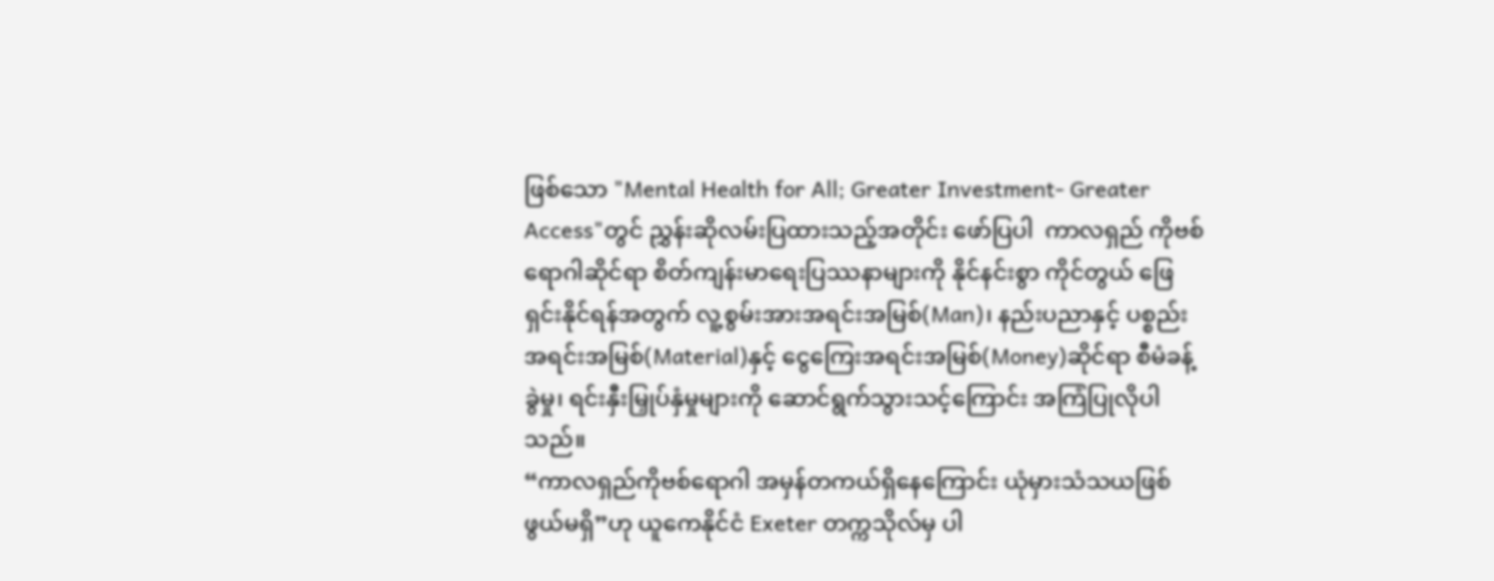ဖြစ်သော "Mental Health for All; Greater Investment- Greater Access"တွင် ညွှန်းဆိုလမ်းပြထားသည့်အတိုင်း ဖော်ပြပါ  ကာလရှည် ကိုဗစ်ရောဂါဆိုင်ရာ စိတ်ကျန်းမာရေးပြဿနာများကို နိုင်နင်းစွာ ကိုင်တွယ် ဖြေရှင်းနိုင်ရန်အတွက် လူ့စွမ်းအားအရင်းအမြစ်(Man)၊ နည်းပညာနှင့် ပစ္စည်း အရင်းအမြစ်(Material)နှင့် ငွေကြေးအရင်းအမြစ်(Money)ဆိုင်ရာ စီမံခန့်ခွဲမှု၊ ရင်းနှီးမြှုပ်နှံမှုများကို ဆောင်ရွက်သွားသင့်ကြောင်း အကြံပြုလိုပါသည်။
“ကာလရှည်ကိုဗစ်ရောဂါ အမှန်တကယ်ရှိနေကြောင်း ယုံမှားသံသယဖြစ် ဖွယ်မရှိ”ဟု ယူကေနိုင်ငံ Exeter တက္ကသိုလ်မှ ပါ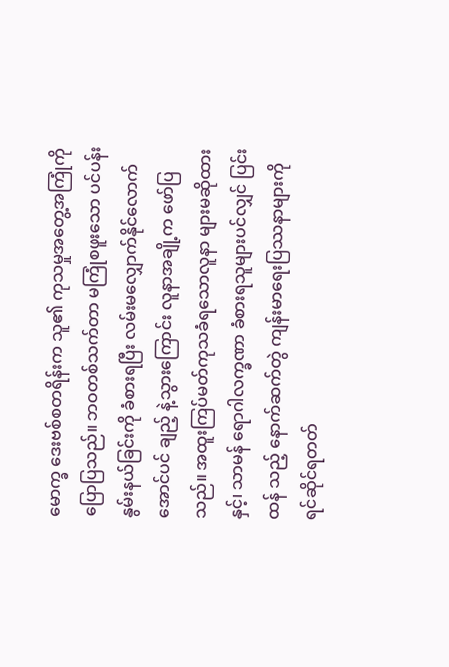မောက္ခ ဒေးဗစ်စတရိန်းက သူ၏ ကုသမှုအတွေ့အကြုံကို ပြောပြသည်။ ဘဝတစ်သက်တာ မကြုံစဖူးသော ပင်ပန်းနွမ်းနယ်ခြင်းကို ခံစားရပြီး လမ်းမလျှောက်နိုင်လောက်အောင်ပင် ချည့် နဲ့သွားကြောင်း လူနာအချို့က ဖော်ပြသည်။ အထူးကြပ်မတ်ကုသခံရသောလူနာ များမဆိုထားနှင့်၊ သာမန် ရောဂါလက္ခဏာ ခံစားရသူများပင်လျှင် ပြင်းထန် သည့် နောက်ဆက်တွဲ ကျန်းမာရေးပြဿနာများကို ရင်ဆိုင်ရတတ်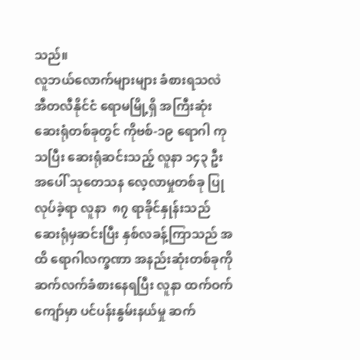သည်။
လူဘယ်လောက်များများ ခံစားရသလဲ
အီတလီနိုင်ငံ ရောမမြို့ရှိ အကြီးဆုံးဆေးရုံတစ်ခုတွင် ကိုဗစ်-၁၉ ရောဂါ ကုသပြီး ဆေးရုံဆင်းသည့် လူနာ ၁၄၃ ဦးအပေါ် သုတေသန လေ့လာမှုတစ်ခု ပြုလုပ်ခဲ့ရာ လူနာ  ၈၇ ရာခိုင်နှုန်းသည် ဆေးရုံမှဆင်းပြီး နှစ်လခန့်ကြာသည် အထိ ရောဂါလက္ခဏာ အနည်းဆုံးတစ်ခုကို ဆက်လက်ခံစားနေရပြီး လူနာ ထက်ဝက်ကျော်မှာ ပင်ပန်းနွမ်းနယ်မှု ဆက်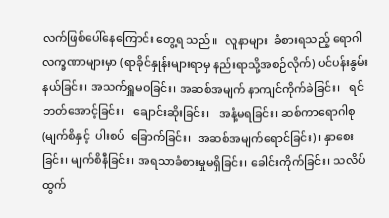လက်ဖြစ်ပေါ်နေကြောင်း တွေ့ရ သည်။   လူနာများ  ခံစားရသည့် ရောဂါလက္ခဏာများမှာ (ရာခိုင်နှုန်းများရာမှ နည်းရာသို့အစဉ်လိုက်) ပင်ပန်းနွမ်းနယ်ခြင်း၊ အသက်ရှူမဝခြင်း၊ အဆစ်အမျက် နာကျင်ကိုက်ခဲခြင်း၊   ရင်ဘတ်အောင့်ခြင်း၊   ချောင်းဆိုးခြင်း၊   အနံ့မရခြင်း၊ ဆစ်ကာရောဂါစု(မျက်စိနှင့်  ပါးစပ်  ခြောက်ခြင်း၊  အဆစ်အမျက်ရောင်ခြင်း)၊ နှာစေးခြင်း၊ မျက်စိနီခြင်း၊ အရသာခံစားမှုမရှိခြင်း၊ ခေါင်းကိုက်ခြင်း၊ သလိပ် ထွက်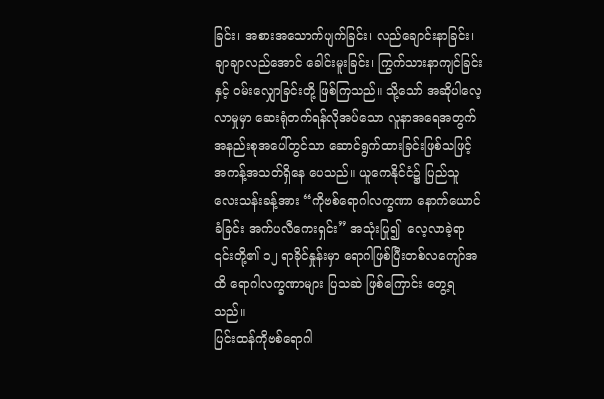ခြင်း၊ အစားအသောက်ပျက်ခြင်း၊ လည်ချောင်းနာခြင်း၊ ချာချာလည်အောင် ခေါင်းမူးခြင်း၊ ကြွက်သားနာကျင်ခြင်းနှင့် ဝမ်းလျှောခြင်းတို့ ဖြစ်ကြသည်။ သို့သော် အဆိုပါလေ့လာမှုမှာ ဆေးရုံတက်ရန်လိုအပ်သော လူနာအရေအတွက် အနည်းစုအပေါ်တွင်သာ ဆောင်ရွက်ထားခြင်းဖြစ်သဖြင့် အကန့်အသတ်ရှိနေ ပေသည်။ ယူကေနိုင်ငံ၌ ပြည်သူလေးသန်းခန့်အား “ကိုဗစ်ရောဂါလက္ခဏာ နောက်ယောင်ခံခြင်း အက်ပလီကေးရှင်း” အသုံးပြု၍  လေ့လာခဲ့ရာ ၎င်းတို့၏ ၁၂ ရာခိုင်နှုန်းမှာ ရောဂါဖြစ်ပြီးတစ်လကျော်အထိ ရောဂါလက္ခဏာများ ပြသဆဲ ဖြစ်ကြောင်း တွေ့ရသည်။
ပြင်းထန်ကိုဗစ်ရောဂါ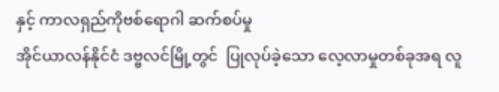နှင့် ကာလရှည်ကိုဗစ်ရောဂါ ဆက်စပ်မှု
အိုင်ယာလန်နိုင်ငံ ဒဗ္ဗလင်မြို့တွင်  ပြုလုပ်ခဲ့သော လေ့လာမှုတစ်ခုအရ လူ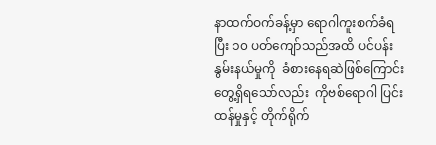နာထက်ဝက်ခန့်မှာ ရောဂါကူးစက်ခံရပြီး ၁၀ ပတ်ကျော်သည်အထိ ပင်ပန်း နွမ်းနယ်မှုကို  ခံစားနေရဆဲဖြစ်ကြောင်း  တွေ့ရှိရသော်လည်း  ကိုဗစ်ရောဂါ ပြင်းထန်မှုနှင့် တိုက်ရိုက်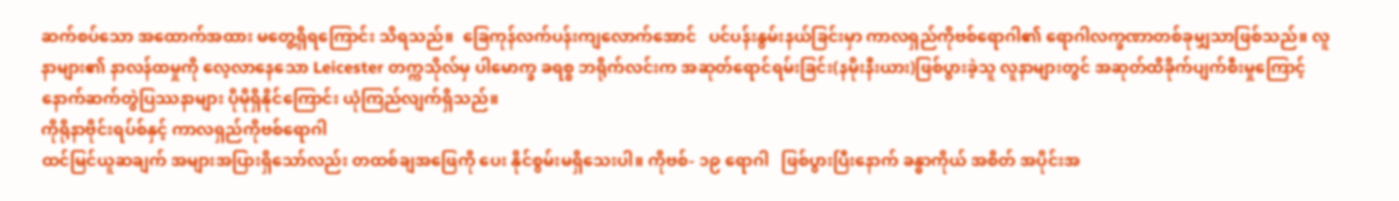ဆက်စပ်သော အထောက်အထား မတွေ့ရှိရကြောင်း သိရသည်။  ခြေကုန်လက်ပန်းကျလောက်အောင်   ပင်ပန်းနွမ်းနယ်ခြင်းမှာ ကာလရှည်ကိုဗစ်ရောဂါ၏ ရောဂါလက္ခဏာတစ်ခုမျှသာဖြစ်သည်။ လူနာများ၏ နာလန်ထမှုကို လေ့လာနေသော Leicester တက္ကသိုလ်မှ ပါမောက္ခ ခရစ္စ ဘရိုက်လင်းက အဆုတ်ရောင်ရမ်းခြင်း(နမိုးနီးယား)ဖြစ်ပွားခဲ့သူ လူနာများတွင် အဆုတ်ထိခိုက်ပျက်စီးမှုကြောင့် နောက်ဆက်တွဲပြဿနာများ ပိုမိုရှိနိုင်ကြောင်း ယုံကြည်လျက်ရှိသည်။
ကိုရိုနာဗိုင်းရပ်စ်နှင့် ကာလရှည်ကိုဗစ်ရောဂါ
ထင်မြင်ယူဆချက် အများအပြားရှိသော်လည်း တထစ်ချအဖြေကို ပေး နိုင်စွမ်းမရှိသေးပါ။ ကိုဗစ်- ၁၉ ရောဂါ   ဖြစ်ပွားပြီးနောက် ခန္ဓာကိုယ် အစိတ် အပိုင်းအ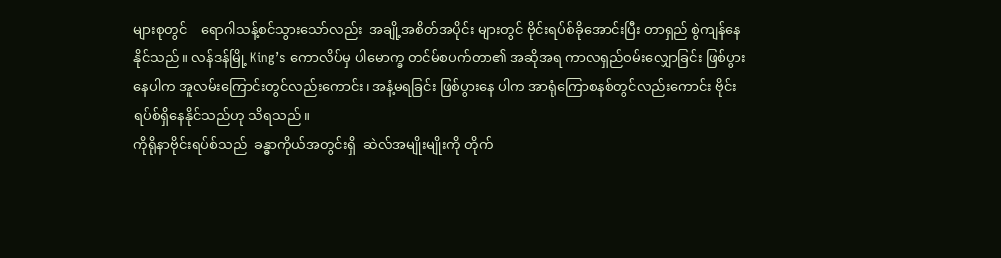များစုတွင်    ရောဂါသန့်စင်သွားသော်လည်း  အချို့အစိတ်အပိုင်း များတွင် ဗိုင်းရပ်စ်ခိုအောင်းပြီး တာရှည် စွဲကျန်နေနိုင်သည်။ လန်ဒန်မြို့ King’s ကောလိပ်မှ ပါမောက္ခ တင်မ်စပက်တာ၏ အဆိုအရ ကာလရှည်ဝမ်းလျှောခြင်း ဖြစ်ပွားနေပါက အူလမ်းကြောင်းတွင်လည်းကောင်း၊ အနံ့မရခြင်း ဖြစ်ပွားနေ ပါက အာရုံကြောစနစ်တွင်လည်းကောင်း ဗိုင်းရပ်စ်ရှိနေနိုင်သည်ဟု သိရသည်။
ကိုရိုနာဗိုင်းရပ်စ်သည်  ခန္ဓာကိုယ်အတွင်းရှိ  ဆဲလ်အမျိုးမျိုးကို တိုက်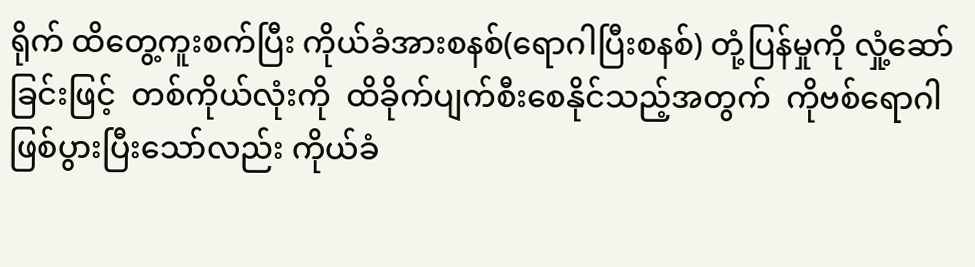ရိုက် ထိတွေ့ကူးစက်ပြီး ကိုယ်ခံအားစနစ်(ရောဂါပြီးစနစ်) တုံ့ပြန်မှုကို လှုံ့ဆော် ခြင်းဖြင့်  တစ်ကိုယ်လုံးကို  ထိခိုက်ပျက်စီးစေနိုင်သည့်အတွက်  ကိုဗစ်ရောဂါ ဖြစ်ပွားပြီးသော်လည်း ကိုယ်ခံ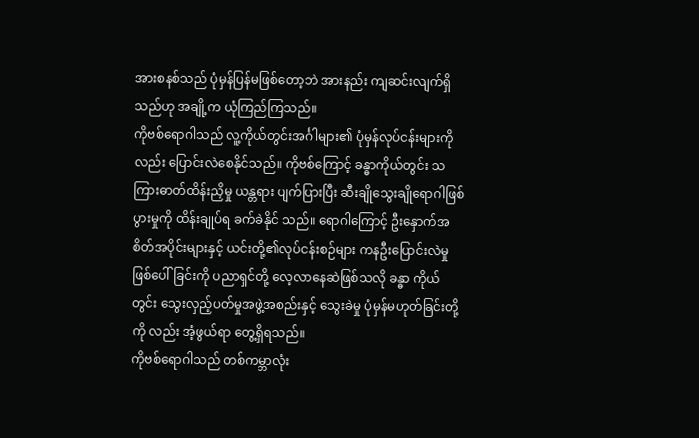အားစနစ်သည် ပုံမှန်ပြန်မဖြစ်တော့ဘဲ အားနည်း ကျဆင်းလျက်ရှိသည်ဟု အချို့က ယုံကြည်ကြသည်။
ကိုဗစ်ရောဂါသည် လူ့ကိုယ်တွင်းအင်္ဂါများ၏ ပုံမှန်လုပ်ငန်းများကိုလည်း ပြောင်းလဲစေနိုင်သည်။ ကိုဗစ်ကြောင့် ခန္ဓာကိုယ်တွင်း သကြားဓာတ်ထိန်းညှိမှု ယန္တရား ပျက်ပြားပြီး ဆီးချိုသွေးချိုရောဂါဖြစ်ပွားမှုကို ထိန်းချုပ်ရ ခက်ခဲနိုင် သည်။ ရောဂါကြောင့် ဦးနှောက်အစိတ်အပိုင်းများနှင့် ယင်းတို့၏လုပ်ငန်းစဉ်များ ကနဦးပြောင်းလဲမှု ဖြစ်ပေါ်ခြင်းကို ပညာရှင်တို့ လေ့လာနေဆဲဖြစ်သလို ခန္ဓာ ကိုယ်တွင်း သွေးလှည့်ပတ်မှုအဖွဲ့အစည်းနှင့် သွေးခဲမှု ပုံမှန်မဟုတ်ခြင်းတို့ကို လည်း အံ့ဖွယ်ရာ တွေ့ရှိရသည်။
ကိုဗစ်ရောဂါသည် တစ်ကမ္ဘာလုံး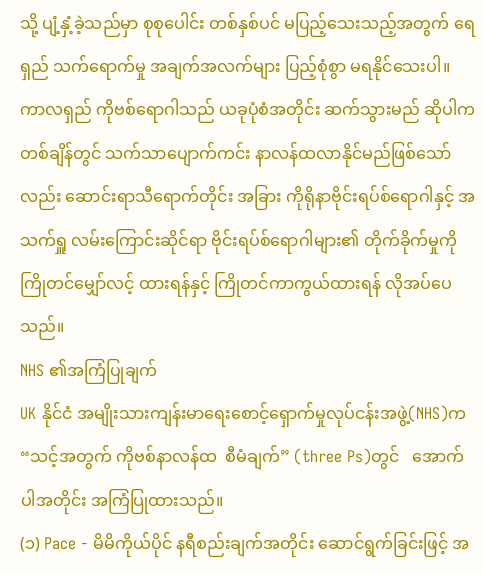သို့ ပျံ့နှံ့ခဲ့သည်မှာ စုစုပေါင်း တစ်နှစ်ပင် မပြည့်သေးသည့်အတွက် ရေရှည် သက်ရောက်မှု အချက်အလက်များ ပြည့်စုံစွာ မရနိုင်သေးပါ။ ကာလရှည် ကိုဗစ်ရောဂါသည် ယခုပုံစံအတိုင်း ဆက်သွားမည် ဆိုပါက တစ်ချိန်တွင် သက်သာပျောက်ကင်း နာလန်ထလာနိုင်မည်ဖြစ်သော် လည်း ဆောင်းရာသီရောက်တိုင်း အခြား ကိုရိုနာဗိုင်းရပ်စ်ရောဂါနှင့် အသက်ရှူ လမ်းကြောင်းဆိုင်ရာ ဗိုင်းရပ်စ်ရောဂါများ၏ တိုက်ခိုက်မှုကို ကြိုတင်မျှော်လင့် ထားရန်နှင့် ကြိုတင်ကာကွယ်ထားရန် လိုအပ်ပေသည်။
NHS ၏အကြံပြုချက်
UK နိုင်ငံ အမျိုးသားကျန်းမာရေးစောင့်ရှောက်မှုလုပ်ငန်းအဖွဲ့(NHS)က “သင့်အတွက် ကိုဗစ်နာလန်ထ  စီမံချက်” (three Ps)တွင်   အောက်ပါအတိုင်း အကြံပြုထားသည်။
(၁) Pace - မိမိကိုယ်ပိုင် နရီစည်းချက်အတိုင်း ဆောင်ရွက်ခြင်းဖြင့် အ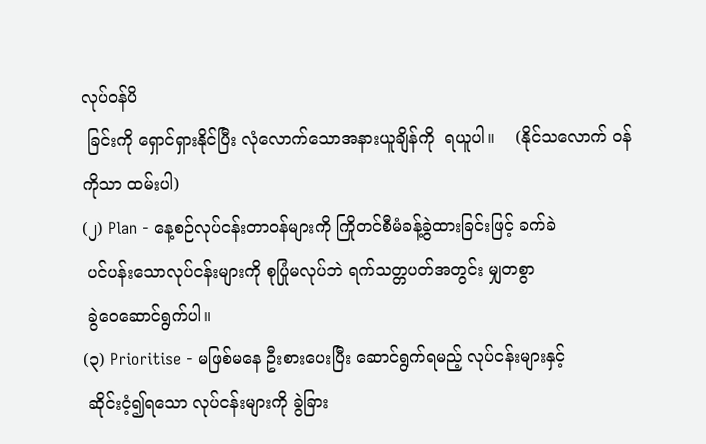လုပ်ဝန်ပိ
 ခြင်းကို ရှောင်ရှားနိုင်ပြီး လုံလောက်သောအနားယူချိန်ကို  ရယူပါ။    (နိုင်သလောက် ဝန်ကိုသာ ထမ်းပါ)
(၂) Plan - နေ့စဉ်လုပ်ငန်းတာဝန်များကို ကြိုတင်စီမံခန့်ခွဲထားခြင်းဖြင့် ခက်ခဲ
 ပင်ပန်းသောလုပ်ငန်းများကို စုပြုံမလုပ်ဘဲ ရက်သတ္တပတ်အတွင်း မျှတစွာ
 ခွဲဝေဆောင်ရွက်ပါ။
(၃) Prioritise - မဖြစ်မနေ ဦးစားပေးပြီး ဆောင်ရွက်ရမည့် လုပ်ငန်းများနှင့်
 ဆိုင်းငံ့၍ရသော လုပ်ငန်းများကို ခွဲခြား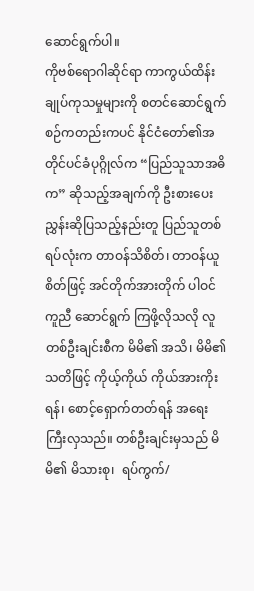ဆောင်ရွက်ပါ။
ကိုဗစ်ရောဂါဆိုင်ရာ ကာကွယ်ထိန်းချုပ်ကုသမှုများကို စတင်ဆောင်ရွက် စဉ်ကတည်းကပင် နိုင်ငံတော်၏အတိုင်ပင်ခံပုဂ္ဂိုလ်က “ပြည်သူသာအဓိက” ဆိုသည့်အချက်ကို ဦးစားပေး ညွှန်းဆိုပြသည့်နည်းတူ ပြည်သူတစ်ရပ်လုံးက တာဝန်သိစိတ်၊ တာဝန်ယူစိတ်ဖြင့် အင်တိုက်အားတိုက် ပါဝင်ကူညီ ဆောင်ရွက် ကြဖို့လိုသလို လူတစ်ဦးချင်းစီက မိမိ၏ အသိ၊ မိမိ၏သတိဖြင့် ကိုယ့်ကိုယ် ကိုယ်အားကိုးရန်၊ စောင့်ရှောက်တတ်ရန် အရေးကြီးလှသည်။ တစ်ဦးချင်းမှသည် မိမိ၏ မိသားစု၊  ရပ်ကွက်/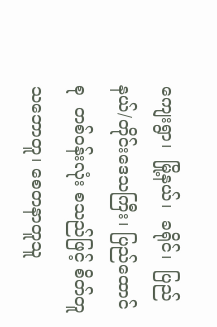ကျေးရွာ၊  မြို့နယ်၊  ခရိုင်၊  ပြည်နယ်/တိုင်းဒေသကြီး၊ ပြည်ထောင်စု  တစ်ဝန်းလုံး စသည်ဖြင့် စိတ်တူသဘောတူ၊ စေတနာတူသူ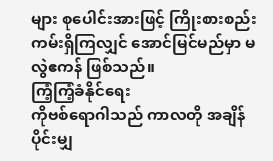များ စုပေါင်းအားဖြင့် ကြိုးစားစည်းကမ်းရှိကြလျှင် အောင်မြင်မည်မှာ မလွဲဧကန် ဖြစ်သည်။
ကြံ့ကြံ့ခံနိုင်ရေး
ကိုဗစ်ရောဂါသည် ကာလတို အချိန်ပိုင်းမျှ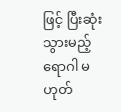ဖြင့် ပြီးဆုံးသွားမည့် ရောဂါ မဟုတ်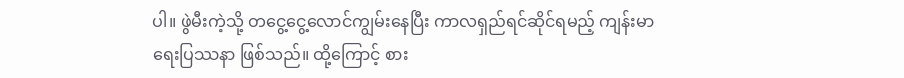ပါ။ ဖွဲမီးကဲ့သို့ တငွေ့ငွေ့လောင်ကျွမ်းနေပြီး ကာလရှည်ရင်ဆိုင်ရမည့် ကျန်းမာရေးပြဿနာ ဖြစ်သည်။ ထို့ကြောင့် စား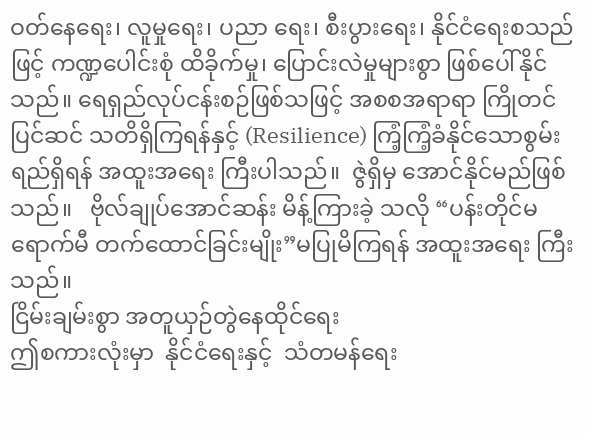ဝတ်နေရေး၊ လူမှုရေး၊ ပညာ ရေး၊ စီးပွားရေး၊ နိုင်ငံရေးစသည်ဖြင့် ကဏ္ဍပေါင်းစုံ ထိခိုက်မှု၊ ပြောင်းလဲမှုများစွာ ဖြစ်ပေါ်နိုင်သည်။ ရေရှည်လုပ်ငန်းစဉ်ဖြစ်သဖြင့် အစစအရာရာ ကြိုတင်ပြင်ဆင် သတိရှိကြရန်နှင့် (Resilience) ကြံ့ကြံ့ခံနိုင်သောစွမ်းရည်ရှိရန် အထူးအရေး ကြီးပါသည်။  ဇွဲရှိမှ အောင်နိုင်မည်ဖြစ်သည်။   ဗိုလ်ချုပ်အောင်ဆန်း မိန့်ကြားခဲ့ သလို “ပန်းတိုင်မရောက်မီ တက်ထောင်ခြင်းမျိုး”မပြုမိကြရန် အထူးအရေး ကြီးသည်။
ငြိမ်းချမ်းစွာ အတူယှဉ်တွဲနေထိုင်ရေး
ဤစကားလုံးမှာ  နိုင်ငံရေးနှင့်  သံတမန်ရေး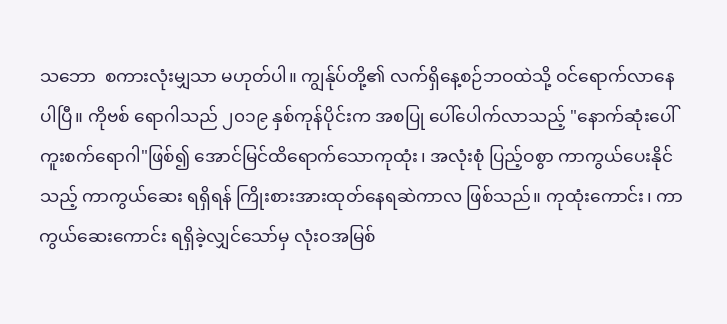သဘော  စကားလုံးမျှသာ မဟုတ်ပါ။ ကျွန်ုပ်တို့၏ လက်ရှိနေ့စဉ်ဘဝထဲသို့ ဝင်ရောက်လာနေပါပြီ။ ကိုဗစ် ရောဂါသည် ၂၀၁၉ နှစ်ကုန်ပိုင်းက အစပြု ပေါ်ပေါက်လာသည့် "နောက်ဆုံးပေါ် ကူးစက်ရောဂါ"ဖြစ်၍ အောင်မြင်ထိရောက်သောကုထုံး၊ အလုံးစုံ ပြည့်ဝစွာ ကာကွယ်ပေးနိုင်သည့် ကာကွယ်ဆေး ရရှိရန် ကြိုးစားအားထုတ်နေရဆဲကာလ ဖြစ်သည်။ ကုထုံးကောင်း၊ ကာကွယ်ဆေးကောင်း ရရှိခဲ့လျှင်သော်မှ လုံးဝအမြစ်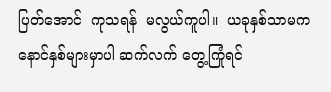ပြတ်အောင်  ကုသရန်  မလွယ်ကူပါ။  ယခုနှစ်သာမက  နောင်နှစ်များမှာပါ ဆက်လက် တွေ့ကြုံရင်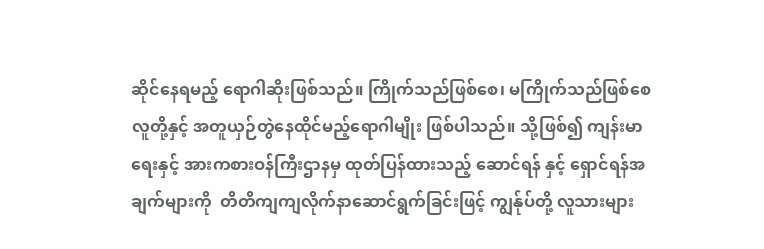ဆိုင်နေရမည့် ရောဂါဆိုးဖြစ်သည်။ ကြိုက်သည်ဖြစ်စေ၊ မကြိုက်သည်ဖြစ်စေ လူတို့နှင့် အတူယှဉ်တွဲနေထိုင်မည့်ရောဂါမျိုး ဖြစ်ပါသည်။ သို့ဖြစ်၍ ကျန်းမာရေးနှင့် အားကစားဝန်ကြီးဌာနမှ ထုတ်ပြန်ထားသည့် ဆောင်ရန် နှင့် ရှောင်ရန်အချက်များကို  တိတိကျကျလိုက်နာဆောင်ရွက်ခြင်းဖြင့် ကျွန်ုပ်တို့ လူသားများ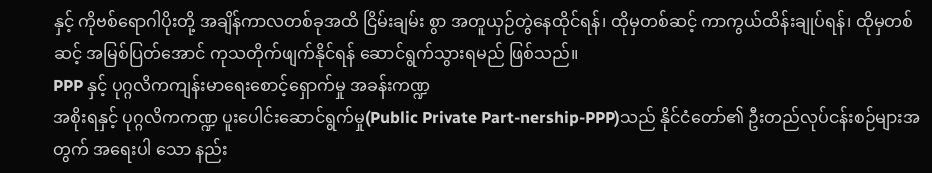နှင့် ကိုဗစ်ရောဂါပိုးတို့ အချိန်ကာလတစ်ခုအထိ ငြိမ်းချမ်း စွာ အတူယှဉ်တွဲနေထိုင်ရန်၊ ထိုမှတစ်ဆင့် ကာကွယ်ထိန်းချုပ်ရန်၊ ထိုမှတစ်ဆင့် အမြစ်ပြတ်အောင် ကုသတိုက်ဖျက်နိုင်ရန် ဆောင်ရွက်သွားရမည် ဖြစ်သည်။
PPP နှင့် ပုဂ္ဂလိကကျန်းမာရေးစောင့်ရှောက်မှု အခန်းကဏ္ဍ
အစိုးရနှင့် ပုဂ္ဂလိကကဏ္ဍ ပူးပေါင်းဆောင်ရွက်မှု(Public Private Part-nership-PPP)သည် နိုင်ငံတော်၏ ဦးတည်လုပ်ငန်းစဉ်များအတွက် အရေးပါ သော နည်း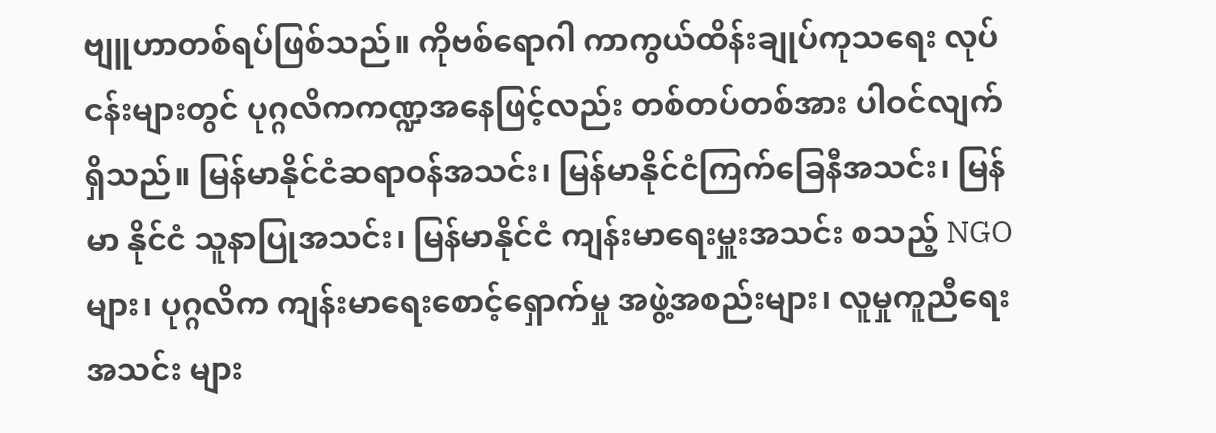ဗျူဟာတစ်ရပ်ဖြစ်သည်။ ကိုဗစ်ရောဂါ ကာကွယ်ထိန်းချုပ်ကုသရေး လုပ်ငန်းများတွင် ပုဂ္ဂလိကကဏ္ဍအနေဖြင့်လည်း တစ်တပ်တစ်အား ပါဝင်လျက် ရှိသည်။ မြန်မာနိုင်ငံဆရာဝန်အသင်း၊ မြန်မာနိုင်ငံကြက်ခြေနီအသင်း၊ မြန်မာ နိုင်ငံ သူနာပြုအသင်း၊ မြန်မာနိုင်ငံ ကျန်းမာရေးမှူးအသင်း စသည့် NGO များ၊ ပုဂ္ဂလိက ကျန်းမာရေးစောင့်ရှောက်မှု အဖွဲ့အစည်းများ၊ လူမှုကူညီရေးအသင်း များ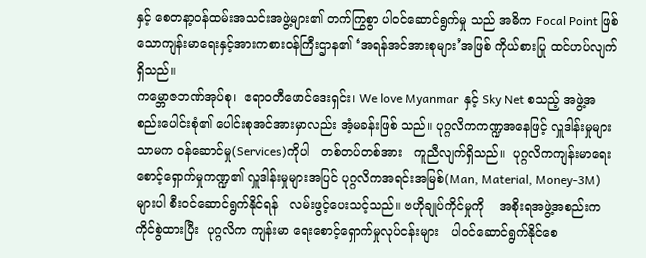နှင့် စေတနာ့ဝန်ထမ်းအသင်းအဖွဲ့များ၏ တက်ကြွစွာ ပါဝင်ဆောင်ရွက်မှု သည် အဓိက Focal Point ဖြစ်သောကျန်းမာရေးနှင့်အားကစားဝန်ကြီးဌာန၏ ‘အရန်အင်အားစုများ’အဖြစ် ကိုယ်စားပြု ထင်ဟပ်လျက်ရှိသည်။
ကမ္ဘောဇဘဏ်အုပ်စု၊  ဧရာဝတီဖောင်ဒေးရှင်း၊ We love Myanmar  နှင့် Sky Net စသည့် အဖွဲ့အစည်းပေါင်းစုံ၏ ပေါင်းစုအင်အားမှာလည်း အံ့မခန်းဖြစ် သည်။ ပုဂ္ဂလိကကဏ္ဍအနေဖြင့် လှူဒါန်းမှုများသာမက ဝန်ဆောင်မှု(Services)ကိုပါ   တစ်တပ်တစ်အား   ကူညီလျက်ရှိသည်။  ပုဂ္ဂလိကကျန်းမာရေး စောင့်ရှောက်မှုကဏ္ဍ၏ လှူဒါန်းမှုများအပြင် ပုဂ္ဂလိကအရင်းအမြစ်(Man, Material, Money-3M)များပါ စီးဝင်ဆောင်ရွက်နိုင်ရန်   လမ်းဖွင့်ပေးသင့်သည်။ ဗဟိုချုပ်ကိုင်မှုကို    အစိုးရအဖွဲ့အစည်းက ကိုင်စွဲထားပြီး  ပုဂ္ဂလိက ကျန်းမာ ရေးစောင့်ရှောက်မှုလုပ်ငန်းများ   ပါဝင်ဆောင်ရွက်နိုင်စေ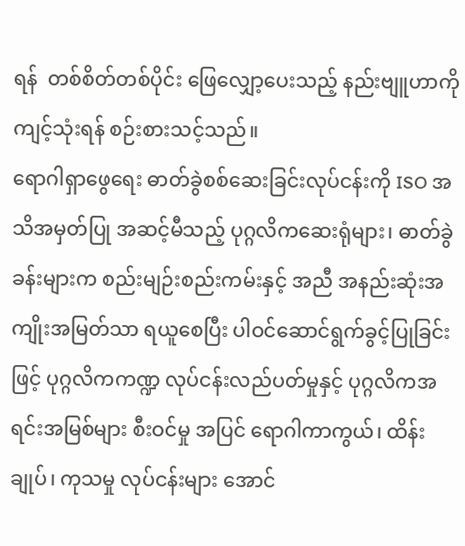ရန်  တစ်စိတ်တစ်ပိုင်း ဖြေလျှော့ပေးသည့် နည်းဗျူဟာကို ကျင့်သုံးရန် စဉ်းစားသင့်သည်။
ရောဂါရှာဖွေရေး ဓာတ်ခွဲစစ်ဆေးခြင်းလုပ်ငန်းကို ISO အသိအမှတ်ပြု အဆင့်မီသည့် ပုဂ္ဂလိကဆေးရုံများ၊ ဓာတ်ခွဲခန်းများက စည်းမျဉ်းစည်းကမ်းနှင့် အညီ အနည်းဆုံးအကျိုးအမြတ်သာ ရယူစေပြီး ပါဝင်ဆောင်ရွက်ခွင့်ပြုခြင်း ဖြင့် ပုဂ္ဂလိကကဏ္ဍ လုပ်ငန်းလည်ပတ်မှုနှင့် ပုဂ္ဂလိကအရင်းအမြစ်များ စီးဝင်မှု အပြင် ရောဂါကာကွယ်၊ ထိန်းချုပ်၊ ကုသမှု လုပ်ငန်းများ အောင်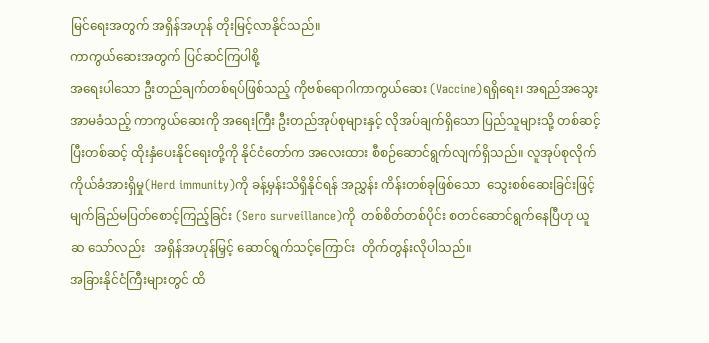မြင်ရေးအတွက် အရှိန်အဟုန် တိုးမြင့်လာနိုင်သည်။
ကာကွယ်ဆေးအတွက် ပြင်ဆင်ကြပါစို့
အရေးပါသော ဦးတည်ချက်တစ်ရပ်ဖြစ်သည့် ကိုဗစ်ရောဂါကာကွယ်ဆေး (Vaccine)ရရှိရေး၊ အရည်အသွေး အာမခံသည့် ကာကွယ်ဆေးကို အရေးကြီး ဦးတည်အုပ်စုများနှင့် လိုအပ်ချက်ရှိသော ပြည်သူများသို့ တစ်ဆင့်ပြီးတစ်ဆင့် ထိုးနှံပေးနိုင်ရေးတို့ကို နိုင်ငံတော်က အလေးထား စီစဉ်ဆောင်ရွက်လျက်ရှိသည်။ လူအုပ်စုလိုက်ကိုယ်ခံအားရှိမှု(Herd immunity)ကို ခန့်မှန်းသိရှိနိုင်ရန် အညွှန်း ကိန်းတစ်ခုဖြစ်သော  သွေးစစ်ဆေးခြင်းဖြင့် မျက်ခြည်မပြတ်စောင့်ကြည့်ခြင်း (Sero surveillance)ကို  တစ်စိတ်တစ်ပိုင်း စတင်ဆောင်ရွက်နေပြီဟု ယူဆ သော်လည်း   အရှိန်အဟုန်မြှင့် ဆောင်ရွက်သင့်ကြောင်း  တိုက်တွန်းလိုပါသည်။
အခြားနိုင်ငံကြီးများတွင် ထိ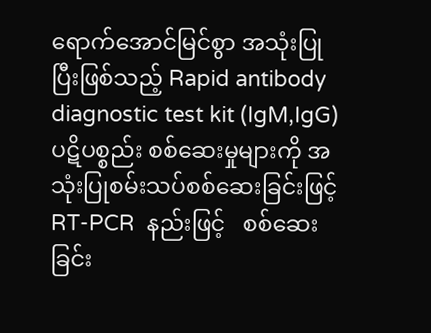ရောက်အောင်မြင်စွာ အသုံးပြုပြီးဖြစ်သည့် Rapid antibody diagnostic test kit (IgM,IgG) ပဋိပစ္စည်း စစ်ဆေးမှုများကို အသုံးပြုစမ်းသပ်စစ်ဆေးခြင်းဖြင့်   RT-PCR  နည်းဖြင့်   စစ်ဆေးခြင်း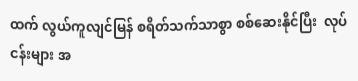ထက် လွယ်ကူလျင်မြန် စရိတ်သက်သာစွာ စစ်ဆေးနိုင်ပြီး  လုပ်ငန်းများ အ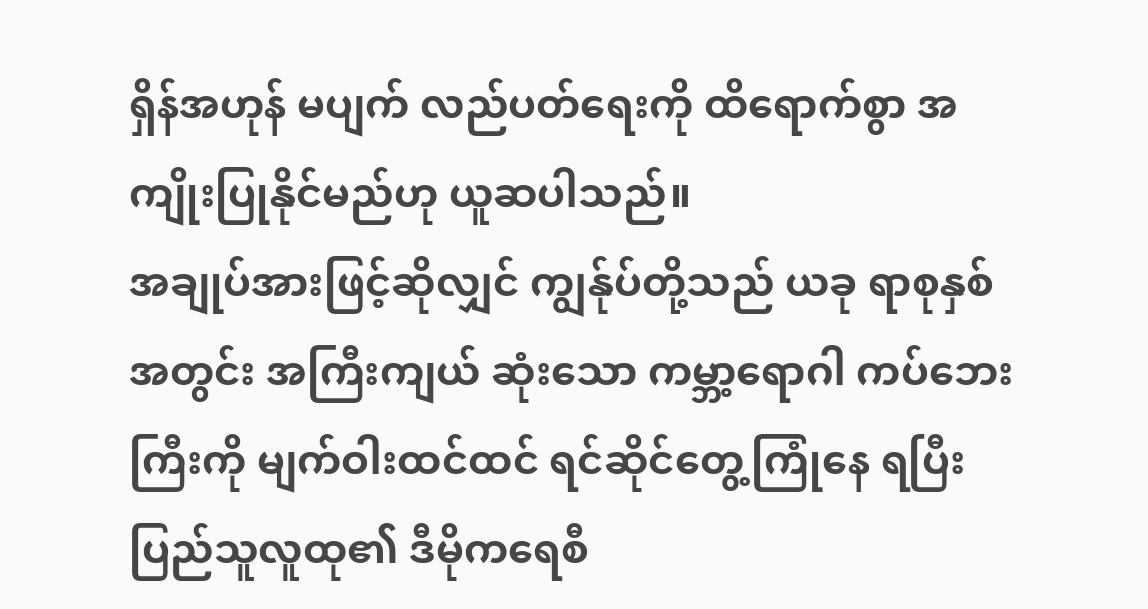ရှိန်အဟုန် မပျက် လည်ပတ်ရေးကို ထိရောက်စွာ အကျိုးပြုနိုင်မည်ဟု ယူဆပါသည်။
အချုပ်အားဖြင့်ဆိုလျှင် ကျွန်ုပ်တို့သည် ယခု ရာစုနှစ်အတွင်း အကြီးကျယ် ဆုံးသော ကမ္ဘာ့ရောဂါ ကပ်ဘေးကြီးကို မျက်ဝါးထင်ထင် ရင်ဆိုင်တွေ့ကြုံနေ ရပြီး ပြည်သူလူထု၏ ဒီမိုကရေစီ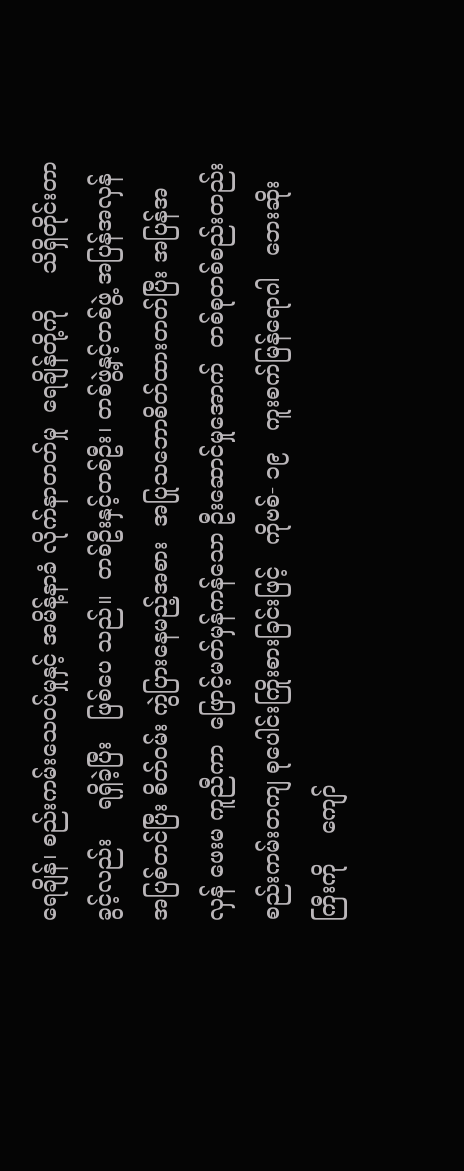ရေချိန်၊ စည်းကမ်းသေဝပ်မှုနှင့် အမိန့်နာခံ လိုက်နာတတ်မှု  ရေချိန်တို့ကို     သိရှိတိုင်းတာခွင့်လည်း    ရရှိခဲ့ပြီး   ဖြစ်ပေ သည်။  တစ်ဦးနှင့်တစ်ဦး၊ တစ်ဖွဲ့နှင့်တစ်ဖွဲ့ အပြန်အလှန်အပြစ်တင်ပြီး စိတ်ဝမ်း ကွဲပြားနေမည့်အစား  အပြုသဘောစိတ်ထားတတ်ပြီး အပြန်အလှန် ဖေးမ ကူညီကာ  ဖြောင့်မတ်မှန်ကန်သော ဦးဆောင်မှုအောက်  တစ်စုတစ်စည်းတည်း စည်းကမ်းတကျ စုပေါင်းကြိုးစားခြင်းဖြင့်   ကိုဗစ်- ၁၉   ကူးစက်မြန်ရောဂါ   ဘေးဆိုးကြီးကို    ကျော်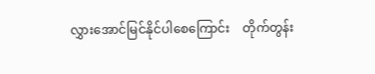လွှားအောင်မြင်နိုင်ပါစေကြောင်း    တိုက်တွန်း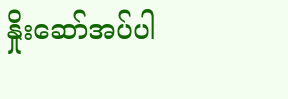နှိုးဆော်အပ်ပါ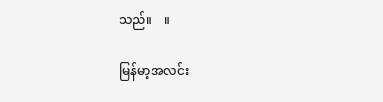သည်။    ။

မြန်မာ့အလင်း